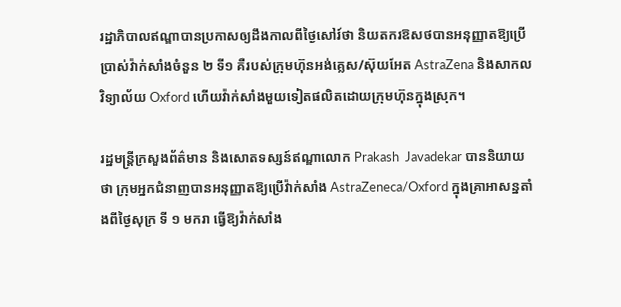រដ្ឋាភិបាលឥណ្ឌាបានប្រកាសឲ្យដឹងកាលពីថ្ងៃសៅរ៍ថា និយតករឱសថបានអនុញ្ញាតឱ្យប្រើប្រាស់វ៉ាក់សាំងចំនួន ២ ទី១ គឺរបស់ក្រុមហ៊ុនអង់គ្លេស/ស៊ុយអែត AstraZena និងសាកលវិទ្យាល័យ Oxford ហើយវ៉ាក់សាំងមួយទៀតផលិតដោយក្រុមហ៊ុនក្នុងស្រុក។

រដ្ឋមន្ត្រីក្រសួងព័ត៌មាន និងសោតទស្សន៍ឥណ្ឌាលោក Prakash  Javadekar បាននិយាយថា ក្រុមអ្នកជំនាញបានអនុញ្ញាតឱ្យប្រើវ៉ាក់សាំង AstraZeneca/Oxford ក្នុងគ្រាអាសន្នតាំងពីថ្ងៃសុក្រ ទី ១ មករា ធ្វើឱ្យវ៉ាក់សាំង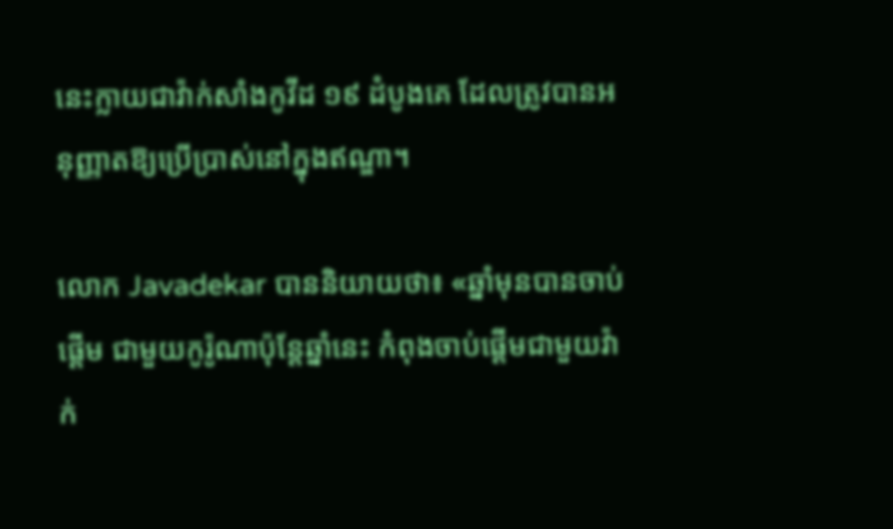នេះក្លាយជាវ៉ាក់សាំងកូវីដ ១៩ ដំបូងគេ ដែលត្រូវបានអនុញ្ញាតឱ្យប្រើប្រាស់នៅក្នុងឥណ្ឌា។

លោក Javadekar បាននិយាយថា៖ «ឆ្នាំមុនបានចាប់ផ្ដើម ជាមួយកូរ៉ូណាប៉ុន្តែឆ្នាំនេះ កំពុងចាប់ផ្ដើមជាមួយវ៉ាក់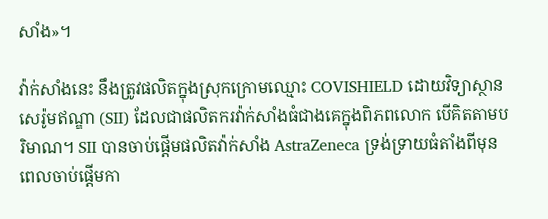សាំង»។

វ៉ាក់សាំងនេះ នឹងត្រូវផលិតក្នុងស្រុកក្រោមឈ្មោះ COVISHIELD ដោយវិទ្យាស្ថានសេរ៉ូមឥណ្ឌា (SII) ដែលជាផលិតករវ៉ាក់សាំងធំជាងគេក្នុងពិភពលោក បើគិតតាមបរិមាណ។ SII បានចាប់ផ្ដើមផលិតវ៉ាក់សាំង AstraZeneca ទ្រង់ទ្រាយធំតាំងពីមុនពេលចាប់ផ្ដើមកា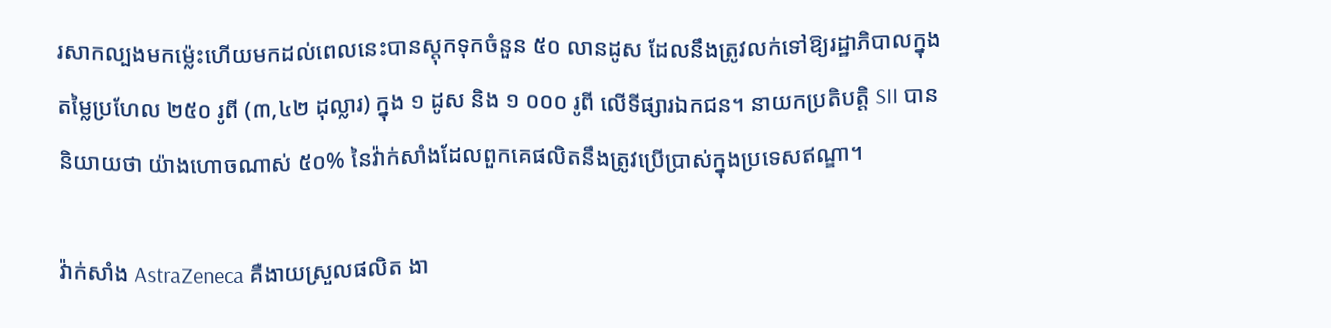រសាកល្បងមកម្ល៉េះហើយមកដល់ពេលនេះបានស្តុកទុកចំនួន ៥០ លានដូស ដែលនឹងត្រូវលក់ទៅឱ្យរដ្ឋាភិបាលក្នុងតម្លៃប្រហែល ២៥០ រូពី (៣,៤២ ដុល្លារ) ក្នុង ១ ដូស និង ១ ០០០ រូពី លើទីផ្សារឯកជន។ នាយកប្រតិបត្តិ SII បាននិយាយថា យ៉ាងហោចណាស់ ៥០% នៃវ៉ាក់សាំងដែលពួកគេផលិតនឹងត្រូវប្រើប្រាស់ក្នុងប្រទេសឥណ្ឌា។

វ៉ាក់សាំង AstraZeneca គឺងាយស្រួលផលិត ងា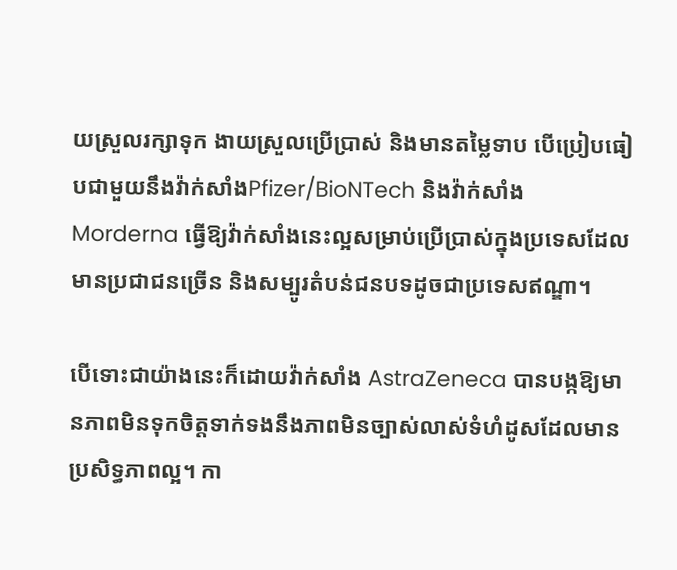យស្រួលរក្សាទុក ងាយស្រួលប្រើប្រាស់ និងមានតម្លៃទាប បើប្រៀបធៀបជាមួយនឹងវ៉ាក់សាំងPfizer/BioNTech និងវ៉ាក់សាំង Morderna ធ្វើឱ្យវ៉ាក់សាំងនេះល្អសម្រាប់ប្រើប្រាស់ក្នុងប្រទេសដែលមានប្រជាជនច្រើន និងសម្បូរតំបន់ជនបទដូចជាប្រទេសឥណ្ឌា។

បើទោះជាយ៉ាងនេះក៏ដោយវ៉ាក់សាំង AstraZeneca បានបង្កឱ្យមានភាពមិនទុកចិត្តទាក់ទងនឹងភាពមិនច្បាស់លាស់ទំហំដូសដែលមានប្រសិទ្ធភាពល្អ។ កា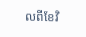លពីខែវិ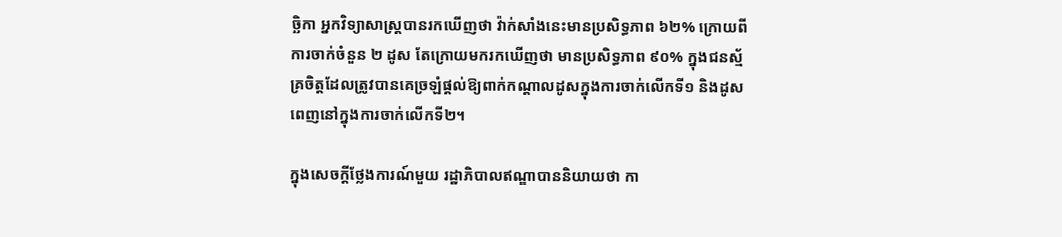ច្ឆិកា អ្នកវិទ្យាសាស្ត្របានរកឃើញថា វ៉ាក់សាំងនេះមានប្រសិទ្ធភាព ៦២% ក្រោយពីការចាក់ចំនួន ២ ដូស តែក្រោយមករកឃើញថា មានប្រសិទ្ធភាព ៩០% ក្នុងជនស្ម័គ្រចិត្តដែលត្រូវបានគេច្រឡំផ្ដល់ឱ្យពាក់កណ្ដាលដូសក្នុងការចាក់លើកទី១ និងដូសពេញនៅក្នុងការចាក់លើកទី២។

ក្នុងសេចក្ដីថ្លែងការណ៍មួយ រដ្ឋាភិបាលឥណ្ឌាបាននិយាយថា កា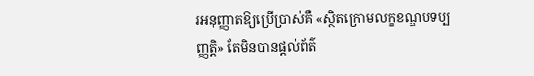រអនុញ្ញាតឱ្យប្រើប្រាស់គឺ «ស្ថិតក្រោមលក្ខខណ្ឌបទប្បញ្ញត្តិ» តែមិនបានផ្ដល់ព័ត៌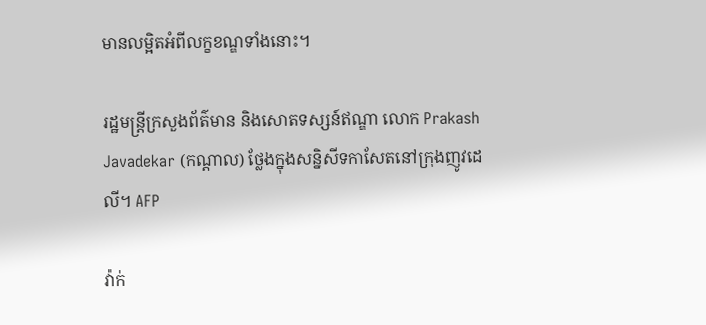មានលម្អិតអំពីលក្ខខណ្ឌទាំងនោះ។

រដ្ឋមន្ត្រីក្រសួងព័ត៌មាន និងសោតទស្សន៍ឥណ្ឌា លោក Prakash Javadekar (កណ្តាល) ថ្លែងក្នុងសន្និសីទកាសែតនៅក្រុងញូវដេលី។ AFP

វ៉ាក់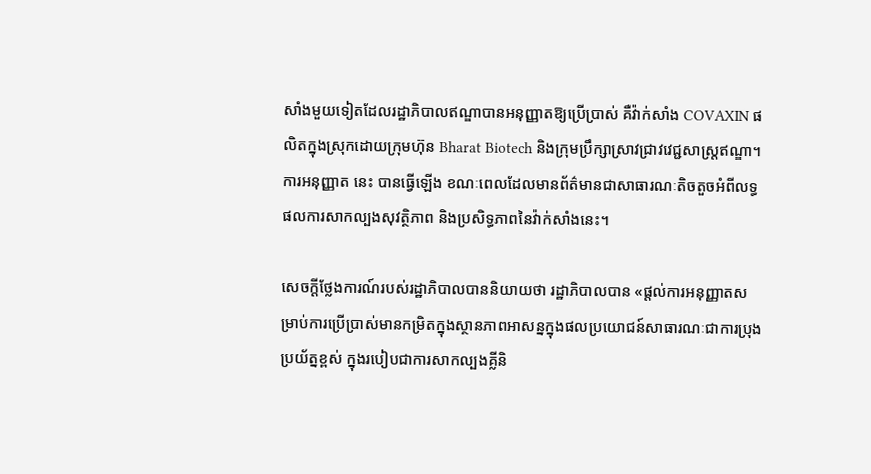សាំងមួយទៀតដែលរដ្ឋាភិបាលឥណ្ឌាបានអនុញ្ញាតឱ្យប្រើប្រាស់ គឺវ៉ាក់សាំង COVAXIN ផលិតក្នុងស្រុកដោយក្រុមហ៊ុន Bharat Biotech និងក្រុមប្រឹក្សាស្រាវជ្រាវវេជ្ជសាស្ត្រឥណ្ឌា។ ការអនុញ្ញាត នេះ បានធ្វើឡើង ខណៈពេលដែលមានព័ត៌មានជាសាធារណៈតិចតួចអំពីលទ្ធផលការសាកល្បងសុវត្ថិភាព និងប្រសិទ្ធភាពនៃវ៉ាក់សាំងនេះ។

សេចក្ដីថ្លែងការណ៍របស់រដ្ឋាភិបាលបាននិយាយថា រដ្ឋាភិបាលបាន «ផ្តល់ការអនុញ្ញាតសម្រាប់ការប្រើប្រាស់មានកម្រិតក្នុងស្ថានភាពអាសន្នក្នុងផលប្រយោជន៍សាធារណៈជាការប្រុងប្រយ័ត្នខ្ពស់ ក្នុងរបៀបជាការសាកល្បងគ្លីនិ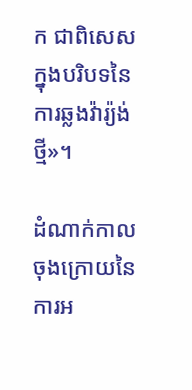ក ជាពិសេសក្នុងបរិបទនៃការឆ្លងវ៉ារ្យ៉ង់ថ្មី»។

ដំណាក់កាលចុងក្រោយនៃការអ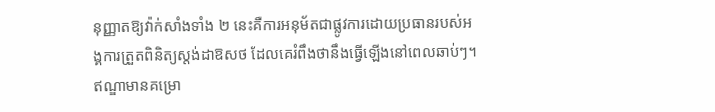នុញ្ញាតឱ្យវ៉ាក់សាំងទាំង ២ នេះគឺការអនុម័តជាផ្លូវការដោយប្រធានរបស់អង្គការត្រួតពិនិត្យស្តង់ដាឱសថ ដែលគេរំពឹងថានឹងធ្វើឡើងនៅពេលឆាប់ៗ។ ឥណ្ឌាមានគម្រោ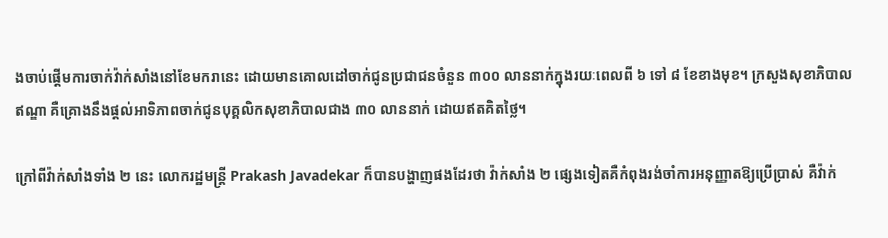ងចាប់ផ្ដើមការចាក់វ៉ាក់សាំងនៅខែមករានេះ ដោយមានគោលដៅចាក់ជូនប្រជាជនចំនួន ៣០០ លាននាក់ក្នុងរយៈពេលពី ៦ ទៅ ៨ ខែខាងមុខ។ ក្រសួងសុខាភិបាលឥណ្ឌា គឺគ្រោងនឹងផ្តល់អាទិភាពចាក់ជូនបុគ្គលិកសុខាភិបាលជាង ៣០ លាននាក់ ដោយឥតគិតថ្លៃ។

ក្រៅពីវ៉ាក់សាំងទាំង ២ នេះ លោករដ្ឋមន្ត្រី Prakash Javadekar ក៏បានបង្ហាញផងដែរថា វ៉ាក់សាំង ២ ផ្សេងទៀតគឺកំពុងរង់ចាំការអនុញ្ញាតឱ្យប្រើប្រាស់ គឺវ៉ាក់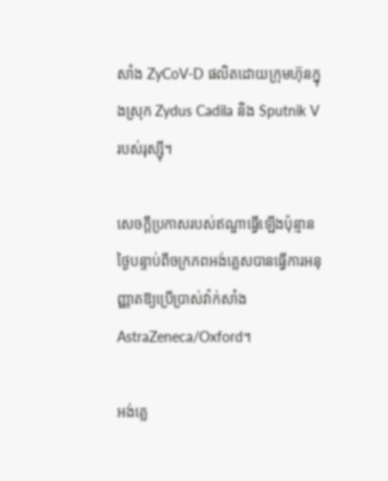សាំង ZyCoV-D ផលិតដោយក្រុមហ៊ុនក្នុងស្រុក Zydus Cadila និង Sputnik V របស់រុស្ស៊ី។

សេចក្ដីប្រកាសរបស់ឥណ្ឌាធ្វើឡើងប៉ុន្មានថ្ងៃបន្ទាប់ពីចក្រភពអង់គ្លេសបានធ្វើការអនុញ្ញាតឱ្យប្រើប្រាស់វ៉ាក់សាំង AstraZeneca/Oxford។

អង់គ្លេ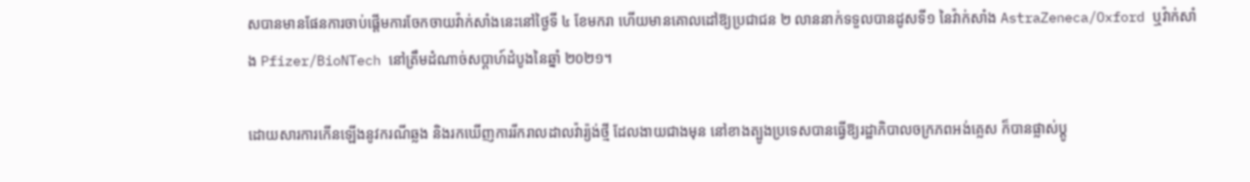សបានមានផែនការចាប់ផ្ដើមការចែកចាយវ៉ាក់សាំងនេះនៅថ្ងៃទី ៤ ខែមករា ហើយមានគោលដៅឱ្យប្រជាជន ២ លាននាក់ទទួលបានដូសទី១ នៃវ៉ាក់សាំង AstraZeneca/Oxford ឬវ៉ាក់សាំង Pfizer/BioNTech នៅត្រឹមដំណាច់សប្ដាហ៍ដំបូងនៃឆ្នាំ ២០២១។

ដោយសារការកើនឡើងនូវករណីឆ្លង និងរកឃើញការរីករាលដាលវ៉ារ្យ៉ង់ថ្មី ដែលងាយជាងមុន នៅខាងត្បូងប្រទេសបានធ្វើឱ្យរដ្ឋាភិបាលចក្រភពអង់គ្លេស ក៏បានផ្លាស់ប្ដូ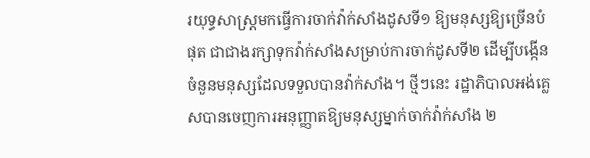រយុទ្ធសាស្ត្រមកធ្វើការចាក់វ៉ាក់សាំងដូសទី១ ឱ្យមនុស្សឱ្យច្រើនបំផុត ជាជាងរក្សាទុកវ៉ាក់សាំងសម្រាប់ការចាក់ដូសទី២ ដើម្បីបង្កើនចំនួនមនុស្សដែលទទួលបានវ៉ាក់សាំង។ ថ្មីៗនេះ រដ្ឋាភិបាលអង់គ្លេសបានចេញការអនុញ្ញាតឱ្យមនុស្សម្នាក់ចាក់វ៉ាក់សាំង ២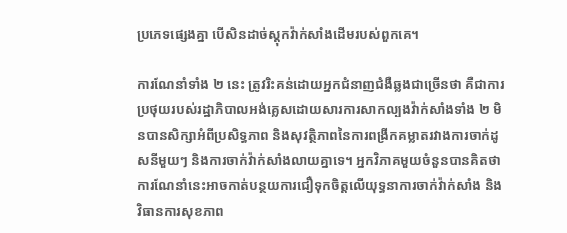ប្រភេទផ្សេងគ្នា បើសិនដាច់ស្តុកវ៉ាក់សាំងដើមរបស់ពួកគេ។

ការណែនាំទាំង ២ នេះ ត្រូវរិះគន់ដោយអ្នកជំនាញជំងឺឆ្លងជាច្រើនថា គឺជាការប្រថុយរបស់រដ្ឋាភិបាលអង់គ្លេសដោយសារការសាកល្បងវ៉ាក់សាំងទាំង ២ មិនបានសិក្សាអំពីប្រសិទ្ធភាព និងសុវត្ថិភាពនៃការពង្រីកគម្លាតរវាងការចាក់ដូសនីមួយៗ និងការចាក់វ៉ាក់សាំងលាយគ្នាទេ។ អ្នកវិភាគមួយចំនួនបានគិតថា ការណែនាំនេះអាចកាត់បន្ថយការជឿទុកចិត្តលើយុទ្ធនាការចាក់វ៉ាក់សាំង និងវិធានការសុខភាព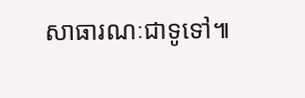សាធារណៈជាទូទៅ៕